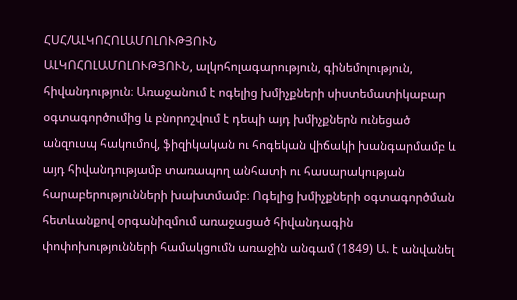ՀՍՀ/ԱԼԿՈՀՈԼԱՄՈԼՈՒԹՅՈՒՆ
ԱԼԿՈՀՈԼԱՄՈԼՈՒԹՅՈՒՆ, ալկոհոլագարություն, գինեմոլություն, հիվանդություն։ Առաջանում է ոգելից խմիչքների սիստեմատիկաբար օգտագործումից և բնորոշվում է դեպի այդ խմիչքներն ունեցած անզուսպ հակումով, ֆիզիկական ու հոգեկան վիճակի խանգարմամբ և այդ հիվանդությամբ տառապող անհատի ու հասարակության հարաբերությունների խախտմամբ։ Ոգելից խմիչքների օգտագործման հետևանքով օրգանիզմում առաջացած հիվանդագին փոփոխությունների համակցումն առաջին անգամ (1849) Ա. է անվանել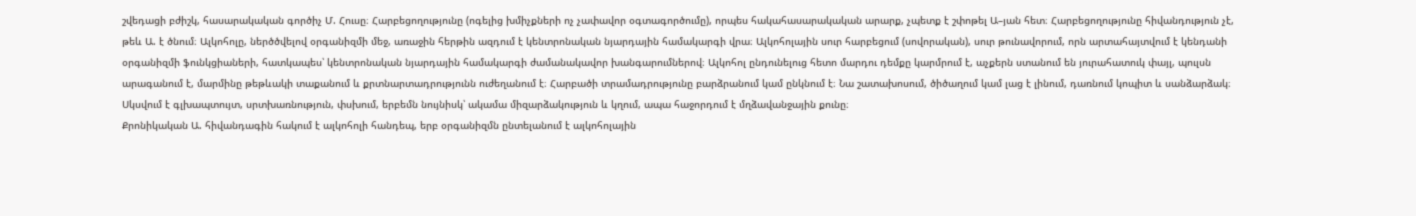շվեդացի բժիշկ, հասարակական գործիչ Մ. Հուսը։ Հարբեցողությունը (ոգելից խմիչքների ոչ չափավոր օգտագործումը), որպես հակահասարակական արարք, չպետք է շփոթել Ա–յան հետ։ Հարբեցողությունը հիվանդություն չէ, թեև Ա. է ծնում։ Ալկոհոլը, ներծծվելով օրգանիզմի մեջ, առաջին հերթին ազդում է կենտրոնական նյարդային համակարգի վրա։ Ալկոհոլային սուր հարբեցում (սովորական), սուր թունավորում, որն արտահայտվում է կենդանի օրգանիզմի ֆունկցիաների, հատկապես՝ կենտրոնական նյարդային համակարգի ժամանակավոր խանգարումներով։ Ալկոհոլ ընդունելուց հետո մարդու դեմքը կարմրում է, աչքերն ստանում են յուրահատուկ փայլ, պուլսն արագանում է, մարմինը թեթևակի տաքանում և քրտնարտադրությունն ուժեղանում է։ Հարբածի տրամադրությունը բարձրանում կամ ընկնում է։ Նա շատախոսում, ծիծաղում կամ լաց է լինում, դառնում կոպիտ և սանձարձակ։ Սկսվում է գլխապտույտ, սրտխառնություն, փսխում, երբեմն նույնիսկ՝ ակամա միզարձակություն և կղում, ապա հաջորդում է մղձավանջային քունը։
Քրոնիկական Ա. հիվանդագին հակում է ալկոհոլի հանդեպ, երբ օրգանիզմն ընտելանում է ալկոհոլային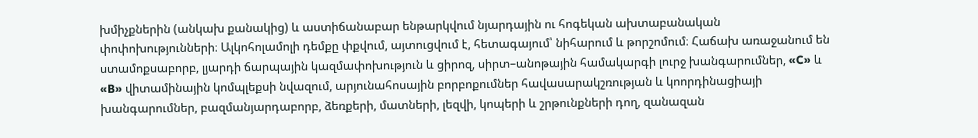խմիչքներին (անկախ քանակից) և աստիճանաբար ենթարկվում նյարդային ու հոգեկան ախտաբանական փոփոխությունների։ Ալկոհոլամոլի դեմքը փքվում, այտուցվում է, հետագայում՝ նիհարում և թորշոմում։ Հաճախ առաջանում են ստամոքսաբորբ, լյարդի ճարպային կազմափոխություն և ցիրոզ, սիրտ–անոթային համակարգի լուրջ խանգարումներ, «C» և «B» վիտամինային կոմպլեքսի նվազում, արյունահոսային բորբոքումներ հավասարակշռության և կոորդինացիայի խանգարումներ, բազմանյարդաբորբ, ձեռքերի, մատների, լեզվի, կոպերի և շրթունքների դող, զանազան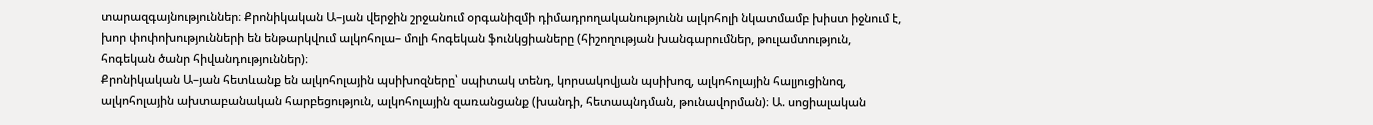տարազգայնություններ։ Քրոնիկական Ա–յան վերջին շրջանում օրգանիզմի դիմադրողականությունն ալկոհոլի նկատմամբ խիստ իջնում է, խոր փոփոխությունների են ենթարկվում ալկոհոլա– մոլի հոգեկան ֆունկցիաները (հիշողության խանգարումներ, թուլամտություն, հոգեկան ծանր հիվանդություններ)։
Քրոնիկական Ա–յան հետևանք են ալկոհոլային պսիխոզները՝ սպիտակ տենդ, կորսակովյան պսիխոզ, ալկոհոլային հալյուցինոզ, ալկոհոլային ախտաբանական հարբեցություն, ալկոհոլային զառանցանք (խանդի, հետապնդման, թունավորման)։ Ա. սոցիալական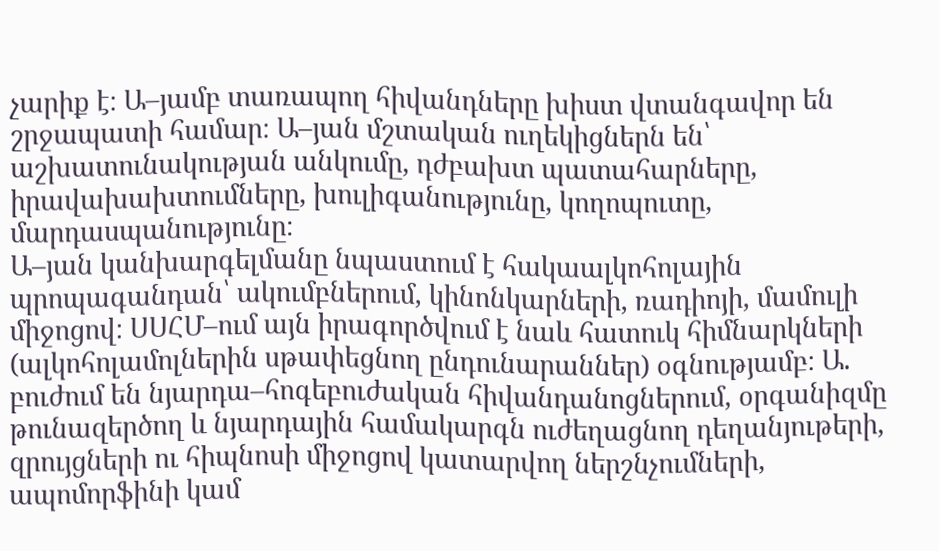չարիք է։ Ա–յամբ տառապող հիվանդները խիստ վտանգավոր են շրջապատի համար։ Ա–յան մշտական ուղեկիցներն են՝ աշխատունակության անկումը, դժբախտ պատահարները, իրավախախտումները, խուլիգանությունը, կողոպուտը, մարդասպանությունը։
Ա–յան կանխարգելմանը նպաստում է հակաալկոհոլային պրոպագանդան՝ ակումբներում, կինոնկարների, ռադիոյի, մամուլի միջոցով։ ՍՍՀՄ–ում այն իրագործվում է նաև հատուկ հիմնարկների (ալկոհոլամոլներին սթափեցնող ընդունարաններ) օգնությամբ։ Ա. բուժում են նյարդա–հոգեբուժական հիվանդանոցներում, օրգանիզմը թունազերծող և նյարդային համակարգն ուժեղացնող դեղանյութերի, զրույցների ու հիպնոսի միջոցով կատարվող ներշնչումների, ապոմորֆինի կամ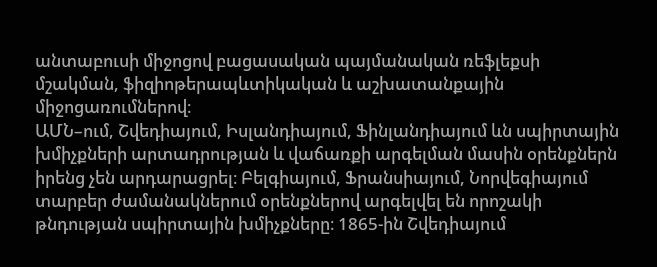անտաբուսի միջոցով բացասական պայմանական ռեֆլեքսի մշակման, ֆիզիոթերապևտիկական և աշխատանքային միջոցառումներով։
ԱՄՆ–ում, Շվեդիայում, Իսլանդիայում, Ֆինլանդիայում ևն սպիրտային խմիչքների արտադրության և վաճառքի արգելման մասին օրենքներն իրենց չեն արդարացրել։ Բելգիայում, Ֆրանսիայում, Նորվեգիայում տարբեր ժամանակներում օրենքներով արգելվել են որոշակի թնդության սպիրտային խմիչքները։ 1865-ին Շվեդիայում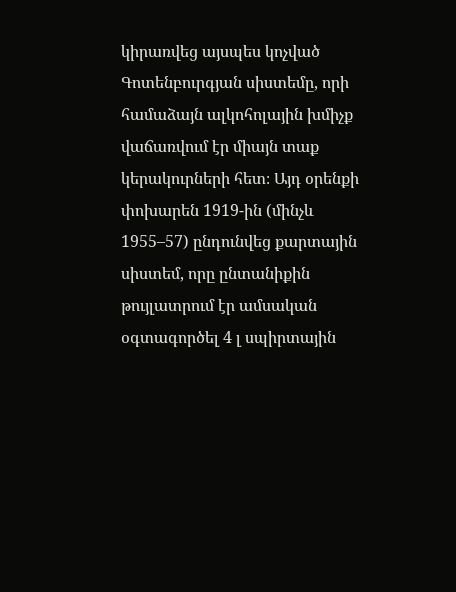կիրառվեց այսպես կոչված Գոտենբուրգյան սիստեմը, որի համաձայն ալկոհոլային խմիչք վաճառվում էր միայն տաք կերակուրների հետ։ Այդ օրենքի փոխարեն 1919-ին (մինչև 1955–57) ընդունվեց քարտային սիստեմ, որը ընտանիքին թույլատրում էր ամսական օգտագործել 4 լ սպիրտային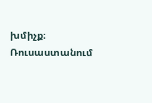խմիչք։ Ռուսաստանում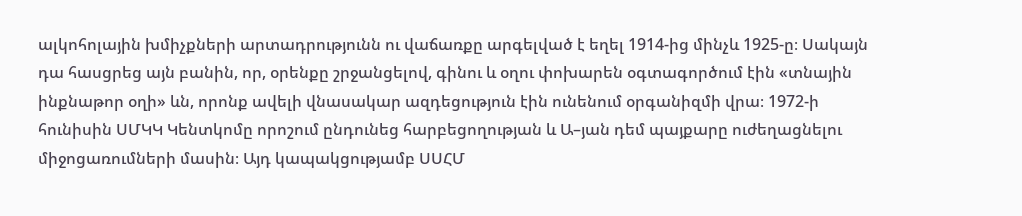ալկոհոլային խմիչքների արտադրությունն ու վաճառքը արգելված է եղել 1914-ից մինչև 1925-ը։ Սակայն դա հասցրեց այն բանին, որ, օրենքը շրջանցելով, գինու և օղու փոխարեն օգտագործում էին «տնային ինքնաթոր օղի» ևն, որոնք ավելի վնասակար ազդեցություն էին ունենում օրգանիզմի վրա։ 1972-ի հունիսին ՍՄԿԿ Կենտկոմը որոշում ընդունեց հարբեցողության և Ա–յան դեմ պայքարը ուժեղացնելու միջոցառումների մասին։ Այդ կապակցությամբ ՍՍՀՄ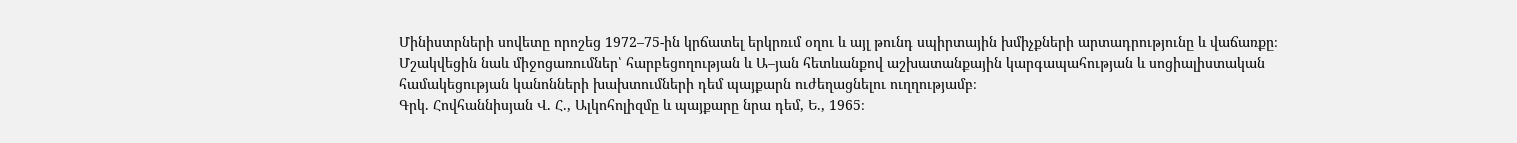Մինիստրների սովետը որոշեց 1972–75-ին կրճատել երկրռւմ օղու և այլ թունդ սպիրտային խմիչքների արտադրությունը և վաճառքը։ Մշակվեցին նաև միջոցառումներ՝ հարբեցողության և Ա–յան հետևանքով աշխատանքային կարգապահության և սոցիալիստական համակեցության կանոնների խախտումների դեմ պայքարն ուժեղացնելու ուղղությամբ։
Գրկ. Հովհաննիսյան Վ. Հ., Ալկոհոլիզմը և պայքարը նրա դեմ, Ե., 1965։